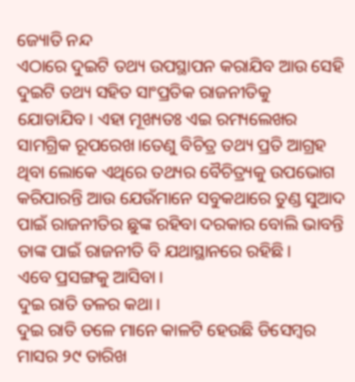ଜ୍ୟୋତି ନନ୍ଦ
ଏଠାରେ ଦୁଇଟି ତଥ୍ୟ ଉପସ୍ଥାପନ କରାଯିବ ଆଉ ସେହି ଦୁଇଟି ତଥ୍ୟ ସହିତ ସାଂପ୍ରତିକ ରାଜନୀତିକୁ ଯୋଡାଯିବ। ଏହା ମୂଖ୍ୟତଃ ଏଇ ରମ୍ୟଲେଖର ସାମଗ୍ରିକ ରୂପରେଖ।ତେଣୁ ବିଚିତ୍ର ତଥ୍ୟ ପ୍ରତି ଆଗ୍ରହ ଥିବା ଲୋକେ ଏଥିରେ ତଥ୍ୟର ବୈଚିତ୍ର୍ୟକୁ ଉପଭୋଗ କରିପାରନ୍ତି ଆଉ ଯେଉଁମାନେ ସବୁକଥାରେ ତୁଣ୍ଡ ସୁଆଦ ପାଇଁ ରାଜନୀତିର ଛୁଙ୍କ ରହିବା ଦରକାର ବୋଲି ଭାବନ୍ତି ତାଙ୍କ ପାଇଁ ରାଜନୀତି ବି ଯଥାସ୍ଥାନରେ ରହିଛି।
ଏବେ ପ୍ରସଙ୍ଗକୁ ଆସିବା।
ଦୁଇ ରାତି ତଳର କଥା।
ଦୁଇ ରାତି ତଳେ ମାନେ କାଳଟି ହେଉଛି ଡିସେମ୍ବର ମାସର ୨୯ ତାରିଖ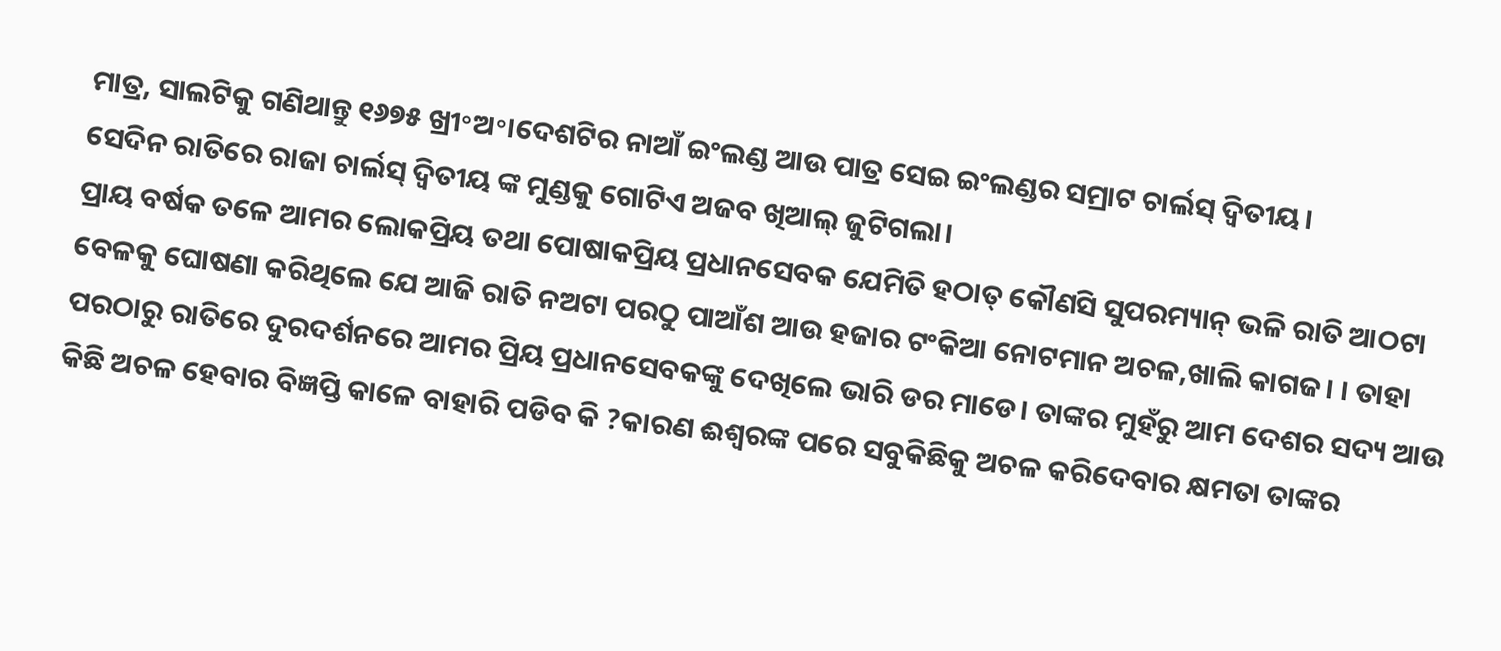ମାତ୍ର, ସାଲଟିକୁ ଗଣିଥାନ୍ତୁ ୧୬୭୫ ଖ୍ରୀ॰ଅ॰।ଦେଶଟିର ନାଆଁ ଇଂଲଣ୍ଡ ଆଉ ପାତ୍ର ସେଇ ଇଂଲଣ୍ଡର ସମ୍ରାଟ ଚାର୍ଲସ୍ ଦ୍ୱିତୀୟ।
ସେଦିନ ରାତିରେ ରାଜା ଚାର୍ଲସ୍ ଦ୍ବିତୀୟ ଙ୍କ ମୁଣ୍ଡକୁ ଗୋଟିଏ ଅଜବ ଖିଆଲ୍ ଜୁଟିଗଲା।
ପ୍ରାୟ ବର୍ଷକ ତଳେ ଆମର ଲୋକପ୍ରିୟ ତଥା ପୋଷାକପ୍ରିୟ ପ୍ରଧାନସେବକ ଯେମିତି ହଠାତ୍ କୌଣସି ସୁପରମ୍ୟାନ୍ ଭଳି ରାତି ଆଠଟା ବେଳକୁ ଘୋଷଣା କରିଥିଲେ ଯେ ଆଜି ରାତି ନଅଟା ପରଠୁ ପାଆଁଶ ଆଉ ହଜାର ଟଂକିଆ ନୋଟମାନ ଅଚଳ,ଖାଲି କାଗଜ। । ତାହା ପରଠାରୁ ରାତିରେ ଦୁରଦର୍ଶନରେ ଆମର ପ୍ରିୟ ପ୍ରଧାନସେବକଙ୍କୁ ଦେଖିଲେ ଭାରି ଡର ମାଡେ। ତାଙ୍କର ମୁହଁରୁ ଆମ ଦେଶର ସଦ୍ୟ ଆଉ କିଛି ଅଚଳ ହେବାର ବିଜ୍ଞପ୍ତି କାଳେ ବାହାରି ପଡିବ କି ?କାରଣ ଈଶ୍ୱରଙ୍କ ପରେ ସବୁକିଛିକୁ ଅଚଳ କରିଦେବାର କ୍ଷମତା ତାଙ୍କର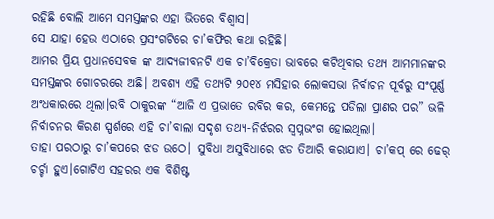ରହିଛି ବୋଲି ଆମେ ସମସ୍ତଙ୍କର ଏହା ଭିତରେ ବିଶ୍ୱାସ।
ସେ ଯାହା ହେଉ ଏଠାରେ ପ୍ରସଂଗଟିରେ ଚା’କଫିର କଥା ରହିଛି।
ଆମର ପ୍ରିୟ ପ୍ରଧାନସେବକ ଙ୍କ ଆଦ୍ୟଜୀବନଟି ଏକ ଚା’ବିକ୍ରେତା ଭାବରେ କଟିଥିବାର ତଥ୍ୟ ଆମମାନଙ୍କର ସମସ୍ତଙ୍କର ଗୋଚରରେ ଅଛି। ଅବଶ୍ୟ ଏହି ତଥ୍ୟଟି ୨୦୧୪ ମସିହାର ଲୋକସଭା ନିର୍ବାଚନ ପୂର୍ବରୁ ସଂପୂର୍ଣ୍ଣ ଅଂଧକାରରେ ଥିଲା।ରବି ଠାକୁରଙ୍କ “ଆଜି ଏ ପ୍ରଭାତେ ରବିର କର, କେମନ୍ତେ ପଡିଲା ପ୍ରାଣର ପର” ଭଳି ନିର୍ବାଚନର କିରଣ ସ୍ପର୍ଶରେ ଏହି ଚା’ବାଲା ସଦୃଶ ତଥ୍ୟ-ନିର୍ଝରର ସ୍ୱପ୍ନଭଂଗ ହୋଇଥିଲା।
ତାହା ପରଠାରୁ ଚା’କପରେ ଝଡ ଉଠେ। ସୁବିଧା ଅସୁବିଧାରେ ଝଡ ତିଆରି କରାଯାଏ। ଚା’କପ୍ ରେ ଢେର୍ ଚର୍ଚ୍ଚା ହୁଏ।ଗୋଟିଏ ସହରର ଏକ ବିଶିଷ୍ଟ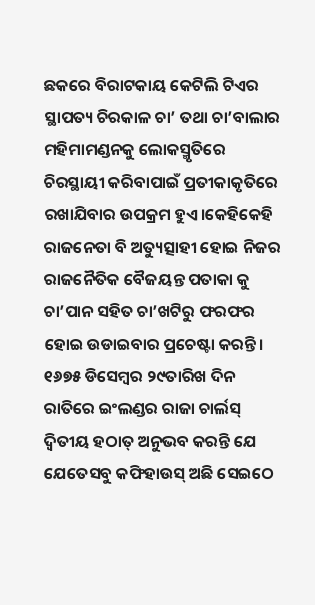ଛକରେ ବିରାଟକାୟ କେଟିଲି ଟିଏର ସ୍ଥାପତ୍ୟ ଚିରକାଳ ଚା’ ତଥା ଚା’ବାଲାର ମହିମାମଣ୍ଡନକୁ ଲୋକସ୍ମୃତିରେ ଚିରସ୍ଥାୟୀ କରିବାପାଇଁ ପ୍ରତୀକାକୃତିରେ ରଖାଯିବାର ଉପକ୍ରମ ହୁଏ।କେହିକେହି ରାଜନେତା ବି ଅତ୍ୟୁତ୍ସାହୀ ହୋଇ ନିଜର ରାଜନୈତିକ ବୈଜୟନ୍ତ ପତାକା କୁ ଚା’ପାନ ସହିତ ଚା’ଖଟିରୁ ଫରଫର ହୋଇ ଉଡାଇବାର ପ୍ରଚେଷ୍ଟା କରନ୍ତି।
୧୬୭୫ ଡିସେମ୍ବର ୨୯ତାରିଖ ଦିନ ରାତିରେ ଇଂଲଣ୍ଡର ରାଜା ଚାର୍ଲସ୍ ଦ୍ୱିତୀୟ ହଠାତ୍ ଅନୁଭବ କରନ୍ତି ଯେ ଯେତେସବୁ କଫିହାଉସ୍ ଅଛି ସେଇଠେ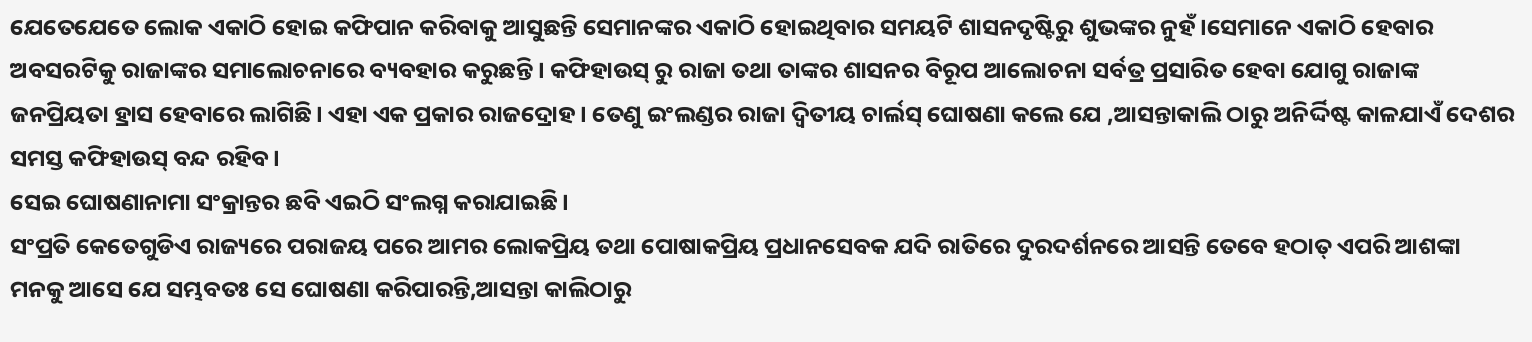ଯେତେଯେତେ ଲୋକ ଏକାଠି ହୋଇ କଫିପାନ କରିବାକୁ ଆସୁଛନ୍ତି ସେମାନଙ୍କର ଏକାଠି ହୋଇଥିବାର ସମୟଟି ଶାସନଦୃଷ୍ଟିରୁ ଶୁଭଙ୍କର ନୁହଁ।ସେମାନେ ଏକାଠି ହେବାର ଅବସରଟିକୁ ରାଜାଙ୍କର ସମାଲୋଚନାରେ ବ୍ୟବହାର କରୁଛନ୍ତି। କଫିହାଉସ୍ ରୁ ରାଜା ତଥା ତାଙ୍କର ଶାସନର ବିରୂପ ଆଲୋଚନା ସର୍ବତ୍ର ପ୍ରସାରିତ ହେବା ଯୋଗୁ ରାଜାଙ୍କ ଜନପ୍ରିୟତା ହ୍ରାସ ହେବାରେ ଲାଗିଛି। ଏହା ଏକ ପ୍ରକାର ରାଜଦ୍ରୋହ। ତେଣୁ ଇଂଲଣ୍ଡର ରାଜା ଦ୍ୱିତୀୟ ଚାର୍ଲସ୍ ଘୋଷଣା କଲେ ଯେ ,ଆସନ୍ତାକାଲି ଠାରୁ ଅନିର୍ଦ୍ଦିଷ୍ଟ କାଳଯାଏଁ ଦେଶର ସମସ୍ତ କଫିହାଉସ୍ ବନ୍ଦ ରହିବ।
ସେଇ ଘୋଷଣାନାମା ସଂକ୍ରାନ୍ତର ଛବି ଏଇଠି ସଂଲଗ୍ନ କରାଯାଇଛି।
ସଂପ୍ରତି କେତେଗୁଡିଏ ରାଜ୍ୟରେ ପରାଜୟ ପରେ ଆମର ଲୋକପ୍ରିୟ ତଥା ପୋଷାକପ୍ରିୟ ପ୍ରଧାନସେବକ ଯଦି ରାତିରେ ଦୁରଦର୍ଶନରେ ଆସନ୍ତି ତେବେ ହଠାତ୍ ଏପରି ଆଶଙ୍କା ମନକୁ ଆସେ ଯେ ସମ୍ଭବତଃ ସେ ଘୋଷଣା କରିପାରନ୍ତି,ଆସନ୍ତା କାଲିଠାରୁ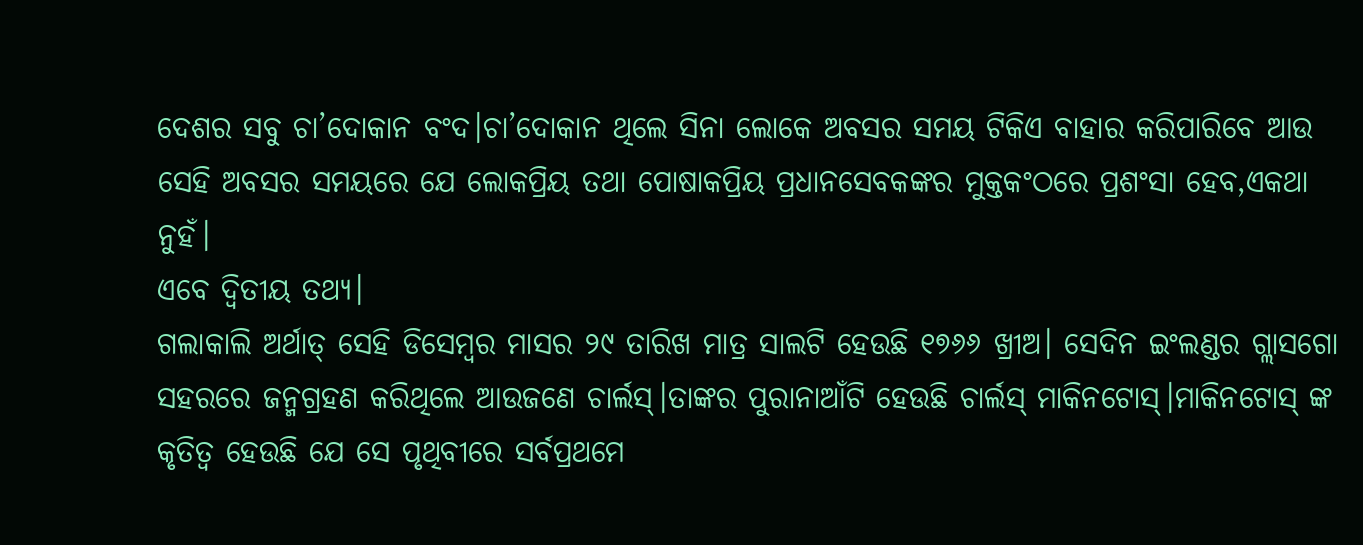ଦେଶର ସବୁ ଚା’ଦୋକାନ ବଂଦ।ଚା’ଦୋକାନ ଥିଲେ ସିନା ଲୋକେ ଅବସର ସମୟ ଟିକିଏ ବାହାର କରିପାରିବେ ଆଉ ସେହି ଅବସର ସମୟରେ ଯେ ଲୋକପ୍ରିୟ ତଥା ପୋଷାକପ୍ରିୟ ପ୍ରଧାନସେବକଙ୍କର ମୁକ୍ତକଂଠରେ ପ୍ରଶଂସା ହେବ,ଏକଥା ନୁହଁ।
ଏବେ ଦ୍ୱିତୀୟ ତଥ୍ୟ।
ଗଲାକାଲି ଅର୍ଥାତ୍ ସେହି ଡିସେମ୍ବର ମାସର ୨୯ ତାରିଖ ମାତ୍ର ସାଲଟି ହେଉଛି ୧୭୬୬ ଖ୍ରୀଅ। ସେଦିନ ଇଂଲଣ୍ଡର ଗ୍ଲାସଗୋ ସହରରେ ଜନ୍ମଗ୍ରହଣ କରିଥିଲେ ଆଉଜଣେ ଚାର୍ଲସ୍।ତାଙ୍କର ପୁରାନାଆଁଟି ହେଉଛି ଚାର୍ଲସ୍ ମାକିନଟୋସ୍।ମାକିନଟୋସ୍ ଙ୍କ କୃତିତ୍ୱ ହେଉଛି ଯେ ସେ ପୃଥିବୀରେ ସର୍ବପ୍ରଥମେ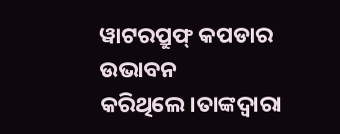ୱାଟରପ୍ରୁଫ୍ କପଡାର ଉଭାବନ କରିଥିଲେ।ତାଙ୍କଦ୍ୱାରା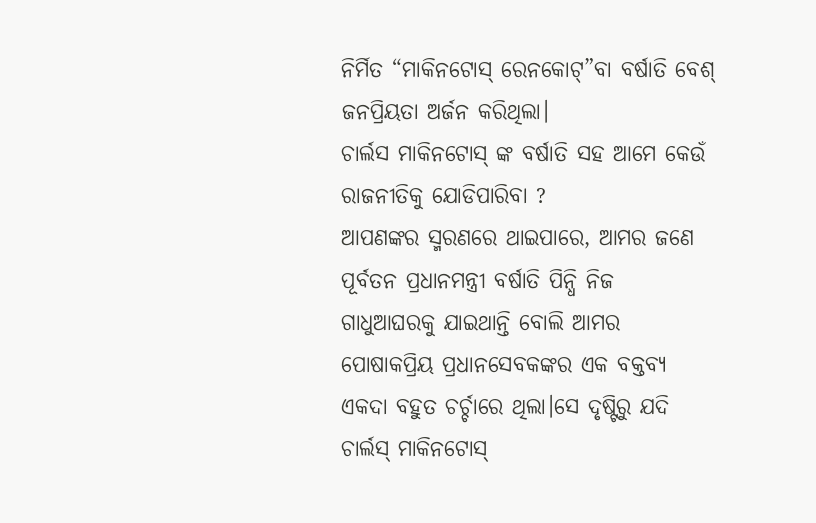ନିର୍ମିତ “ମାକିନଟୋସ୍ ରେନକୋଟ୍”ବା ବର୍ଷାତି ବେଶ୍ ଜନପ୍ରିୟତା ଅର୍ଜନ କରିଥିଲା।
ଚାର୍ଲସ ମାକିନଟୋସ୍ ଙ୍କ ବର୍ଷାତି ସହ ଆମେ କେଉଁ ରାଜନୀତିକୁ ଯୋଡିପାରିବା ?
ଆପଣଙ୍କର ସ୍ମରଣରେ ଥାଇପାରେ, ଆମର ଜଣେ ପୂର୍ବତନ ପ୍ରଧାନମନ୍ତ୍ରୀ ବର୍ଷାତି ପିନ୍ଧି ନିଜ ଗାଧୁଆଘରକୁ ଯାଇଥାନ୍ତି ବୋଲି ଆମର ପୋଷାକପ୍ରିୟ ପ୍ରଧାନସେବକଙ୍କର ଏକ ବକ୍ତବ୍ୟ ଏକଦା ବହୁତ ଚର୍ଚ୍ଚାରେ ଥିଲା।ସେ ଦୃଷ୍ଟିରୁ ଯଦି ଚାର୍ଲସ୍ ମାକିନଟୋସ୍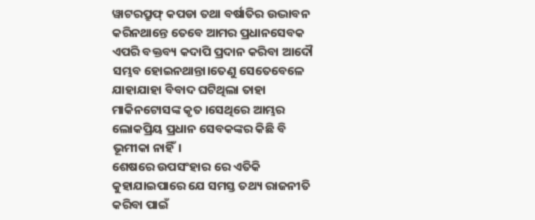ୱାଟରପ୍ରୁଫ୍ କପଡା ତଥା ବର୍ଷାତିର ଉଦ୍ଭାବନ କରିନଥାନ୍ତେ ତେବେ ଆମର ପ୍ରଧାନସେବକ ଏପରି ବକ୍ତବ୍ୟ କଦାପି ପ୍ରଦାନ କରିବା ଆଦୌ ସମ୍ଭବ ହୋଇନଥାନ୍ତା।ତେଣୁ ସେତେବେଳେ ଯାହାଯାହା ବିବାଦ ଘଟିଥିଲା ତାହା ମାକିନଟୋସଙ୍କ କୃତ ।ସେଥିରେ ଆମ୍ଭର ଲୋକପ୍ରିୟ ପ୍ରଧାନ ସେବକଙ୍କର କିଛି ବି ଭୂମୀକା ନାହିଁ।
ଶେଷରେ ଉପସଂହାର ରେ ଏତିକି କୁହାଯାଇପାରେ ଯେ ସମସ୍ତ ତଥ୍ୟ ରାଜନୀତି କରିବା ପାଇଁ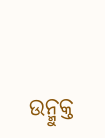ଉନ୍ମୁକ୍ତ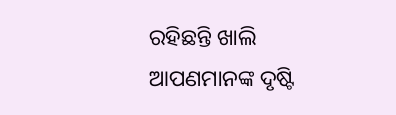ରହିଛନ୍ତି ଖାଲି ଆପଣମାନଙ୍କ ଦୃଷ୍ଟି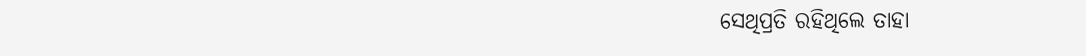ସେଥିପ୍ରତି ରହିଥିଲେ ତାହା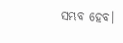ସମ୍ଭବ ହେବ।